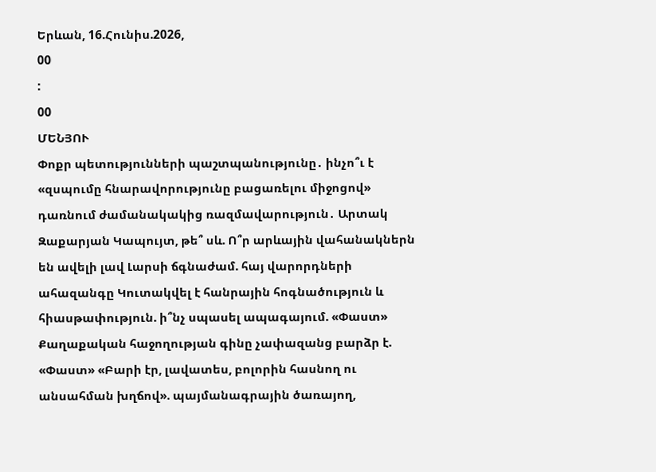Երևան, 16.Հունիս.2026,
00
:
00
ՄԵՆՅՈՒ
Փոքր պետությունների պաշտպանությունը․ ինչո՞ւ է «զսպումը հնարավորությունը բացառելու միջոցով» դառնում ժամանակակից ռազմավարություն․ Արտակ Զաքարյան Կապույտ, թե՞ սև. Ո՞ր արևային վահանակներն են ավելի լավ Լարսի ճգնաժամ. հայ վարորդների ահազանգը Կուտակվել է հանրային հոգնածություն և հիասթափություն. ի՞նչ սպասել ապագայում. «Փաստ» Քաղաքական հաջողության գինը չափազանց բարձր է. «Փաստ» «Բարի էր, լավատես, բոլորին հասնող ու անսահման խղճով». պայմանագրային ծառայող,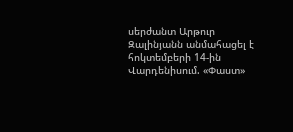սերժանտ Արթուր Զալինյանն անմահացել է հոկտեմբերի 14-ին Վարդենիսում. «Փաստ»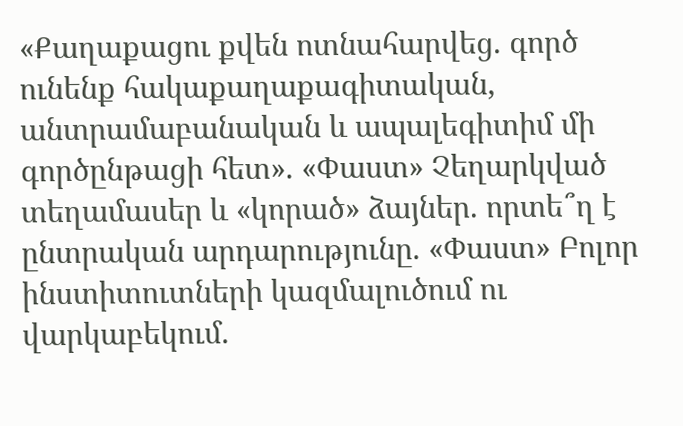«Քաղաքացու քվեն ոտնահարվեց. գործ ունենք հակաքաղաքագիտական, անտրամաբանական և ապալեգիտիմ մի գործընթացի հետ». «Փաստ» Չեղարկված տեղամասեր և «կորած» ձայներ. որտե՞ղ է ընտրական արդարությունը. «Փաստ» Բոլոր ինստիտուտների կազմալուծում ու վարկաբեկում.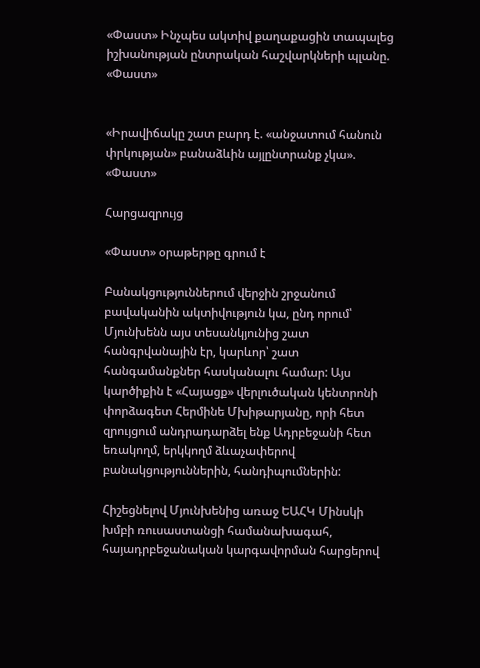«Փաստ» Ինչպես ակտիվ քաղաքացին տապալեց իշխանության ընտրական հաշվարկների պլանը. «Փաստ»


«Իրավիճակը շատ բարդ է. «անջատում հանուն փրկության» բանաձևին այլընտրանք չկա». «Փաստ»

Հարցազրույց

«Փաստ» օրաթերթը գրում է

Բանակցություններում վերջին շրջանում բավականին ակտիվություն կա, ընդ որում՝ Մյունխենն այս տեսանկյունից շատ հանգրվանային էր, կարևոր՝ շատ հանգամանքներ հասկանալու համար: Այս կարծիքին է «Հայացք» վերլուծական կենտրոնի փորձագետ Հերմինե Մխիթարյանը, որի հետ զրույցում անդրադարձել ենք Ադրբեջանի հետ եռակողմ, երկկողմ ձևաչափերով բանակցություններին, հանդիպումներին:

Հիշեցնելով Մյունխենից առաջ ԵԱՀԿ Մինսկի խմբի ռուսաստանցի համանախագահ, հայադրբեջանական կարգավորման հարցերով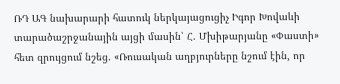ՌԴ ԱԳ նախարարի հատուկ ներկայացուցիչ Իգոր Խովաևի տարածաշրջանային այցի մասին՝ Հ. Մխիթարյանը «Փաստի» հետ զրույցում նշեց. «Ռուսական աղբյուրները նշում էին, որ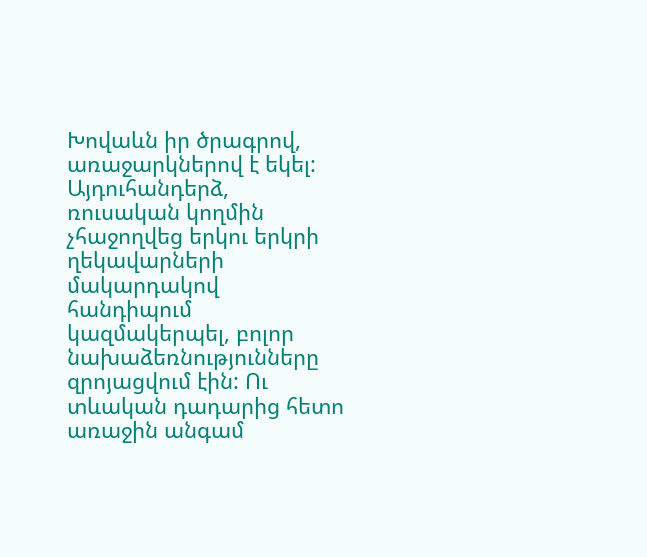Խովաևն իր ծրագրով, առաջարկներով է եկել: Այդուհանդերձ, ռուսական կողմին չհաջողվեց երկու երկրի ղեկավարների մակարդակով հանդիպում կազմակերպել, բոլոր նախաձեռնությունները զրոյացվում էին: Ու տևական դադարից հետո առաջին անգամ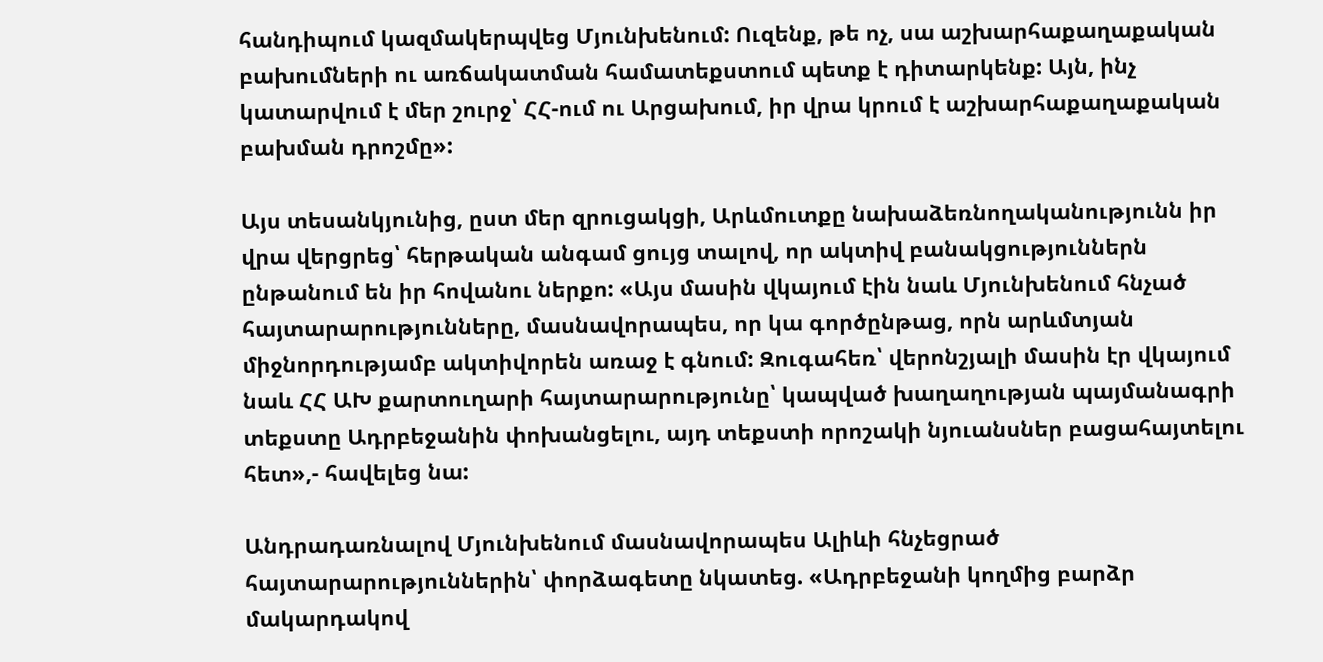հանդիպում կազմակերպվեց Մյունխենում: Ուզենք, թե ոչ, սա աշխարհաքաղաքական բախումների ու առճակատման համատեքստում պետք է դիտարկենք: Այն, ինչ կատարվում է մեր շուրջ՝ ՀՀ-ում ու Արցախում, իր վրա կրում է աշխարհաքաղաքական բախման դրոշմը»:

Այս տեսանկյունից, ըստ մեր զրուցակցի, Արևմուտքը նախաձեռնողականությունն իր վրա վերցրեց՝ հերթական անգամ ցույց տալով, որ ակտիվ բանակցություններն ընթանում են իր հովանու ներքո: «Այս մասին վկայում էին նաև Մյունխենում հնչած հայտարարությունները, մասնավորապես, որ կա գործընթաց, որն արևմտյան միջնորդությամբ ակտիվորեն առաջ է գնում: Զուգահեռ՝ վերոնշյալի մասին էր վկայում նաև ՀՀ ԱԽ քարտուղարի հայտարարությունը՝ կապված խաղաղության պայմանագրի տեքստը Ադրբեջանին փոխանցելու, այդ տեքստի որոշակի նյուանսներ բացահայտելու հետ»,- հավելեց նա:

Անդրադառնալով Մյունխենում մասնավորապես Ալիևի հնչեցրած հայտարարություններին՝ փորձագետը նկատեց. «Ադրբեջանի կողմից բարձր մակարդակով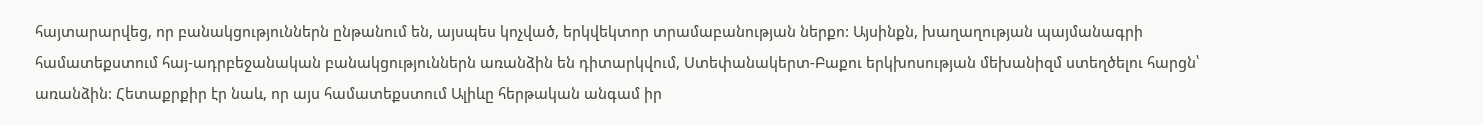հայտարարվեց, որ բանակցություններն ընթանում են, այսպես կոչված, երկվեկտոր տրամաբանության ներքո: Այսինքն, խաղաղության պայմանագրի համատեքստում հայ-ադրբեջանական բանակցություններն առանձին են դիտարկվում, Ստեփանակերտ-Բաքու երկխոսության մեխանիզմ ստեղծելու հարցն՝ առանձին: Հետաքրքիր էր նաև, որ այս համատեքստում Ալիևը հերթական անգամ իր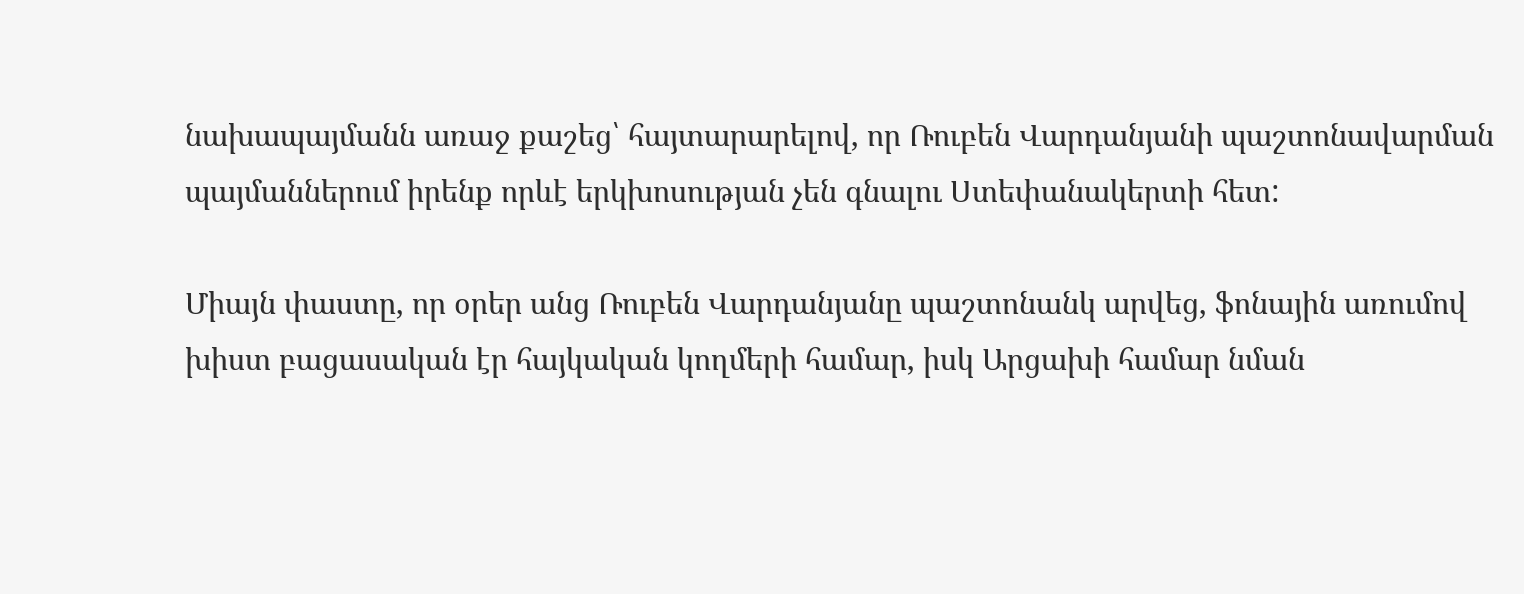նախապայմանն առաջ քաշեց՝ հայտարարելով, որ Ռուբեն Վարդանյանի պաշտոնավարման պայմաններում իրենք որևէ երկխոսության չեն գնալու Ստեփանակերտի հետ:

Միայն փաստը, որ օրեր անց Ռուբեն Վարդանյանը պաշտոնանկ արվեց, ֆոնային առումով խիստ բացասական էր հայկական կողմերի համար, իսկ Արցախի համար նման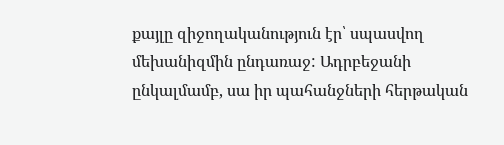քայլը զիջողականություն էր՝ սպասվող մեխանիզմին ընդառաջ: Ադրբեջանի ընկալմամբ, սա իր պահանջների հերթական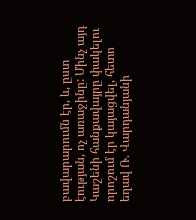բավարարումն էր, և, ըստ էության, ոչ առաջինը: Մինչ այդ Կաշենի հանքավայրը փակելու որոշում էր կայացվել, հետո եղավ Ռ. Վարդանյանի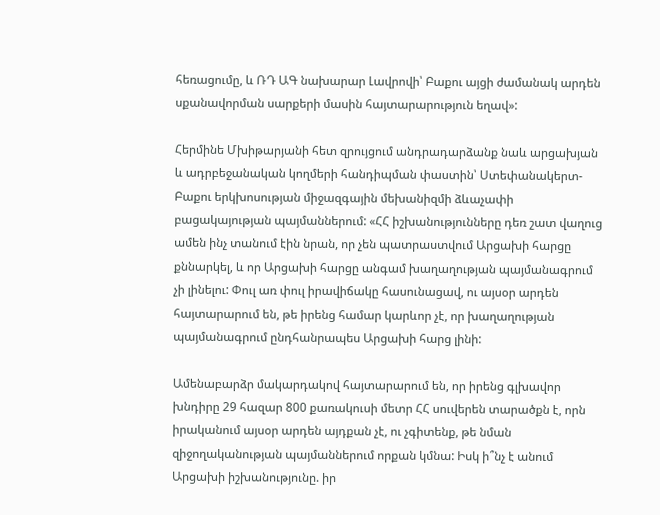հեռացումը, և ՌԴ ԱԳ նախարար Լավրովի՝ Բաքու այցի ժամանակ արդեն սքանավորման սարքերի մասին հայտարարություն եղավ»:

Հերմինե Մխիթարյանի հետ զրույցում անդրադարձանք նաև արցախյան և ադրբեջանական կողմերի հանդիպման փաստին՝ Ստեփանակերտ-Բաքու երկխոսության միջազգային մեխանիզմի ձևաչափի բացակայության պայմաններում: «ՀՀ իշխանությունները դեռ շատ վաղուց ամեն ինչ տանում էին նրան, որ չեն պատրաստվում Արցախի հարցը քննարկել, և որ Արցախի հարցը անգամ խաղաղության պայմանագրում չի լինելու: Փուլ առ փուլ իրավիճակը հասունացավ, ու այսօր արդեն հայտարարում են, թե իրենց համար կարևոր չէ, որ խաղաղության պայմանագրում ընդհանրապես Արցախի հարց լինի:

Ամենաբարձր մակարդակով հայտարարում են, որ իրենց գլխավոր խնդիրը 29 հազար 800 քառակուսի մետր ՀՀ սուվերեն տարածքն է, որն իրականում այսօր արդեն այդքան չէ, ու չգիտենք, թե նման զիջողականության պայմաններում որքան կմնա: Իսկ ի՞նչ է անում Արցախի իշխանությունը. իր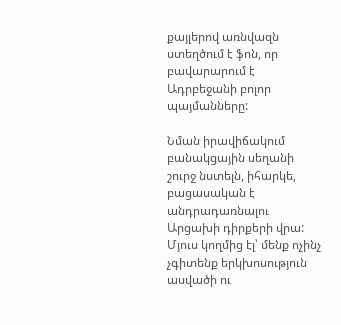քայլերով առնվազն ստեղծում է ֆոն, որ բավարարում է Ադրբեջանի բոլոր պայմանները:

Նման իրավիճակում բանակցային սեղանի շուրջ նստելն, իհարկե, բացասական է անդրադառնալու Արցախի դիրքերի վրա: Մյուս կողմից էլ՝ մենք ոչինչ չգիտենք երկխոսություն ասվածի ու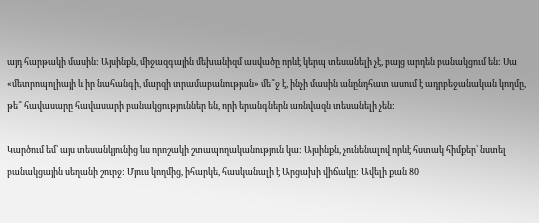այդ հարթակի մասին: Այսինքն, միջազգային մեխանիզմ ասվածը որևէ կերպ տեսանելի չէ, բայց արդեն բանակցում են: Սա «մետրոպոլիայի և իր նահանգի, մարզի տրամաբանության» մե՞ջ է, ինչի մասին անընդհատ ասում է ադրբեջանական կողմը, թե՞ հավասարը հավասարի բանակցություններ են, որի երանգներն առնվազն տեսանելի չեն:

Կարծում եմ՝ այս տեսանկյունից ևս որոշակի շտապողականություն կա: Այսինքն, չունենալով որևէ հստակ հիմքեր՝ նստել բանակցային սեղանի շուրջ: Մյուս կողմից, իհարկե, հասկանալի է Արցախի վիճակը: Ավելի քան 80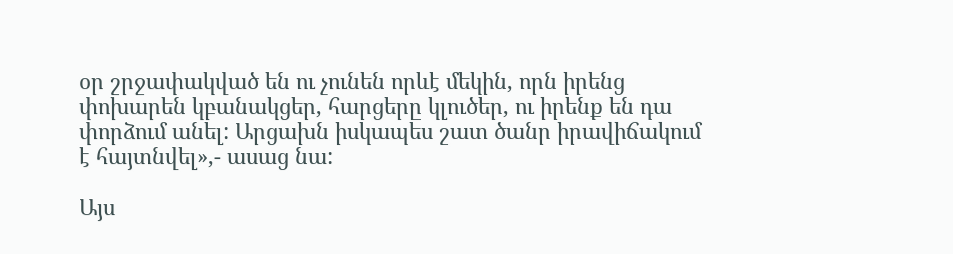օր շրջափակված են ու չունեն որևէ մեկին, որն իրենց փոխարեն կբանակցեր, հարցերը կլուծեր, ու իրենք են դա փորձում անել: Արցախն իսկապես շատ ծանր իրավիճակում է հայտնվել»,- ասաց նա:

Այս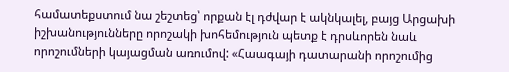համատեքստում նա շեշտեց՝ որքան էլ դժվար է ակնկալել, բայց Արցախի իշխանությունները որոշակի խոհեմություն պետք է դրսևորեն նաև որոշումների կայացման առումով: «Հաագայի դատարանի որոշումից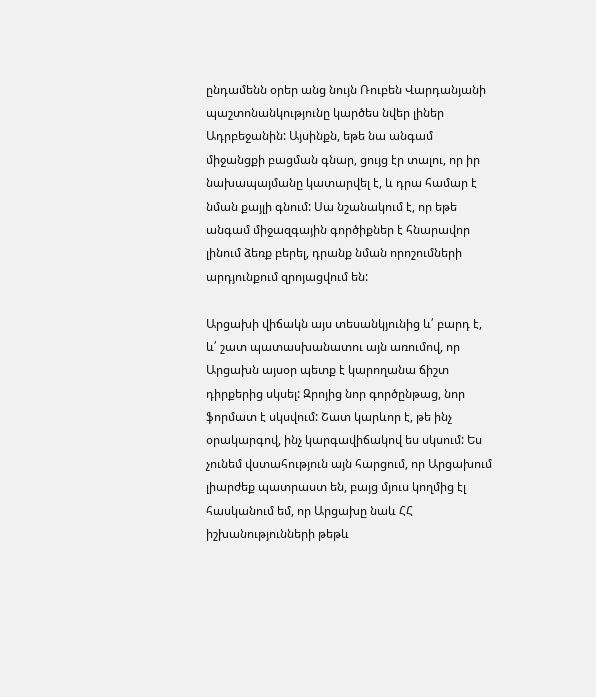ընդամենն օրեր անց նույն Ռուբեն Վարդանյանի պաշտոնանկությունը կարծես նվեր լիներ Ադրբեջանին: Այսինքն, եթե նա անգամ միջանցքի բացման գնար, ցույց էր տալու, որ իր նախապայմանը կատարվել է, և դրա համար է նման քայլի գնում: Սա նշանակում է, որ եթե անգամ միջազգային գործիքներ է հնարավոր լինում ձեռք բերել, դրանք նման որոշումների արդյունքում զրոյացվում են:

Արցախի վիճակն այս տեսանկյունից և՛ բարդ է, և՛ շատ պատասխանատու այն առումով, որ Արցախն այսօր պետք է կարողանա ճիշտ դիրքերից սկսել: Զրոյից նոր գործընթաց, նոր ֆորմատ է սկսվում: Շատ կարևոր է, թե ինչ օրակարգով, ինչ կարգավիճակով ես սկսում: Ես չունեմ վստահություն այն հարցում, որ Արցախում լիարժեք պատրաստ են, բայց մյուս կողմից էլ հասկանում եմ, որ Արցախը նաև ՀՀ իշխանությունների թեթև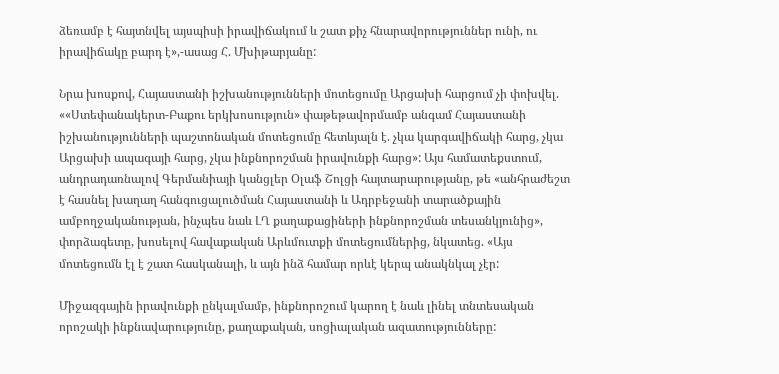ձեռամբ է հայտնվել այսպիսի իրավիճակում և շատ քիչ հնարավորություններ ունի, ու իրավիճակը բարդ է»,-ասաց Հ. Մխիթարյանը:

Նրա խոսքով, Հայաստանի իշխանությունների մոտեցումը Արցախի հարցում չի փոխվել. ««Ստեփանակերտ-Բաքու երկխոսություն» փաթեթավորմամբ անգամ Հայաստանի իշխանությունների պաշտոնական մոտեցումը հետևյալն է. չկա կարգավիճակի հարց, չկա Արցախի ապագայի հարց, չկա ինքնորոշման իրավունքի հարց»: Այս համատեքստում, անդրադառնալով Գերմանիայի կանցլեր Օլաֆ Շոլցի հայտարարությանը, թե «անհրաժեշտ է հասնել խաղաղ հանգուցալուծման Հայաստանի և Ադրբեջանի տարածքային ամբողջականության, ինչպես նաև ԼՂ քաղաքացիների ինքնորոշման տեսանկյունից», փորձագետը, խոսելով հավաքական Արևմուտքի մոտեցումներից, նկատեց. «Այս մոտեցումն էլ է շատ հասկանալի, և այն ինձ համար որևէ կերպ անակնկալ չէր:

Միջազգային իրավունքի ընկալմամբ, ինքնորոշում կարող է նաև լինել տնտեսական որոշակի ինքնավարությունը, քաղաքական, սոցիալական ազատությունները: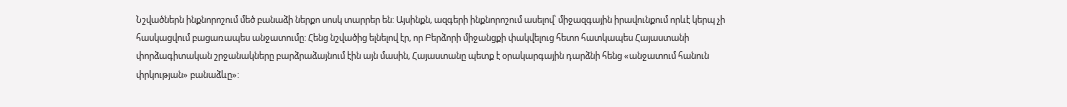Նշվածներն ինքնորոշում մեծ բանաձի ներքո սոսկ տարրեր են: Այսինքն, ազգերի ինքնորոշում ասելով՝ միջազգային իրավունքում որևէ կերպ չի հասկացվում բացառապես անջատումը: Հենց նշվածից ելնելով էր, որ Բերձորի միջանցքի փակվելուց հետո հատկապես Հայաստանի փորձագիտական շրջանակները բարձրաձայնում էին այն մասին, Հայաստանը պետք է օրակարգային դարձնի հենց «անջատում հանուն փրկության» բանաձևը»: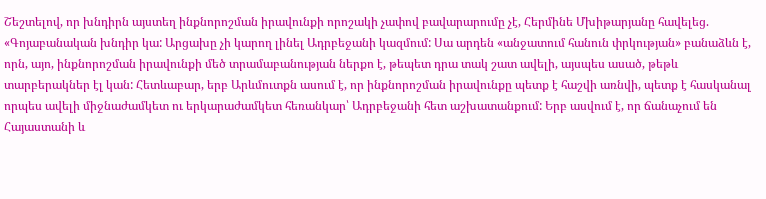Շեշտելով, որ խնդիրն այստեղ ինքնորոշման իրավունքի որոշակի չափով բավարարումը չէ, Հերմինե Մխիթարյանը հավելեց. «Գոյաբանական խնդիր կա: Արցախը չի կարող լինել Ադրբեջանի կազմում: Սա արդեն «անջատում հանուն փրկության» բանաձևն է, որն, այո, ինքնորոշման իրավունքի մեծ տրամաբանության ներքո է, թեպետ դրա տակ շատ ավելի, այսպես ասած, թեթև տարբերակներ էլ կան: Հետևաբար, երբ Արևմուտքն ասում է, որ ինքնորոշման իրավունքը պետք է հաշվի առնվի, պետք է հասկանալ որպես ավելի միջնաժամկետ ու երկարաժամկետ հեռանկար՝ Ադրբեջանի հետ աշխատանքում: Երբ ասվում է, որ ճանաչում են Հայաստանի և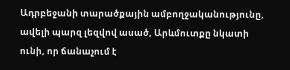Ադրբեջանի տարածքային ամբողջականությունը, ավելի պարզ լեզվով ասած, Արևմուտքը նկատի ունի, որ ճանաչում է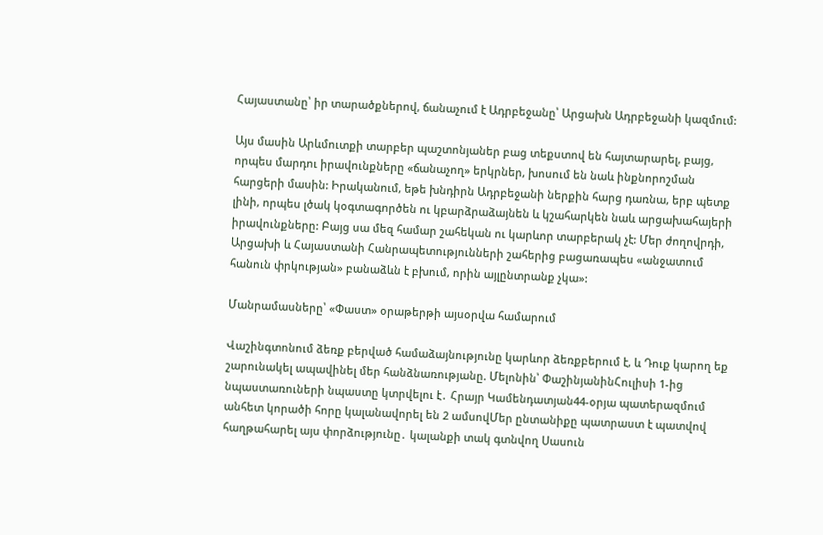Հայաստանը՝ իր տարածքներով, ճանաչում է Ադրբեջանը՝ Արցախն Ադրբեջանի կազմում:

Այս մասին Արևմուտքի տարբեր պաշտոնյաներ բաց տեքստով են հայտարարել, բայց, որպես մարդու իրավունքները «ճանաչող» երկրներ, խոսում են նաև ինքնորոշման հարցերի մասին: Իրականում, եթե խնդիրն Ադրբեջանի ներքին հարց դառնա, երբ պետք լինի, որպես լծակ կօգտագործեն ու կբարձրաձայնեն և կշահարկեն նաև արցախահայերի իրավունքները: Բայց սա մեզ համար շահեկան ու կարևոր տարբերակ չէ: Մեր ժողովրդի, Արցախի և Հայաստանի Հանրապետությունների շահերից բացառապես «անջատում հանուն փրկության» բանաձևն է բխում, որին այլընտրանք չկա»:

Մանրամասները՝ «Փաստ» օրաթերթի այսօրվա համարում

Վաշինգտոնում ձեռք բերված համաձայնությունը կարևոր ձեռքբերում է, և Դուք կարող եք շարունակել ապավինել մեր հանձնառությանը. Մելոնին՝ ՓաշինյանինՀուլիսի 1-ից նպաստառուների նպաստը կտրվելու է․ Հրայր Կամենդատյան44-օրյա պատերազմում անհետ կորածի հորը կալանավորել են 2 ամսովՄեր ընտանիքը պատրաստ է պատվով հաղթահարել այս փորձությունը․ կալանքի տակ գտնվող Սասուն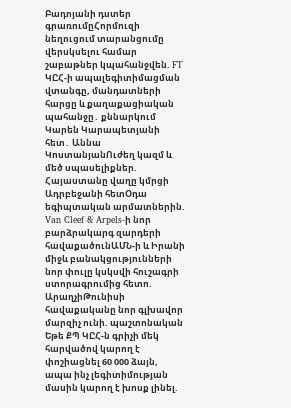Բադոյանի դստեր գրառումըՀորմուզի նեղուցում տարանցումը վերսկսելու համար շաբաթներ կպահանջվեն. FT ԿԸՀ-ի ապալեգիտիմացման վտանգը, մանդատների հարցը և քաղաքացիական պահանջը․ քննարկում Կարեն Կարապետյանի հետ․ Աննա ԿոստանյանՈւժեղ կազմ և մեծ սպասելիքներ. Հայաստանը վաղը կմրցի Ադրբեջանի հետՕդա եգիպտական արմատներին. Van Cleef & Arpels-ի նոր բարձրակարգ զարդերի հավաքածունԱՄՆ-ի և Իրանի միջև բանակցությունների նոր փուլը կսկսվի հուշագրի ստորագրումից հետո. ԱրաղչիԹունիսի հավաքականը նոր գլխավոր մարզիչ ունի. պաշտոնական Եթե ՔՊ ԿԸՀ-ն գրիչի մեկ հարվածով կարող է փոշիացնել 60 000 ձայն, ապա ինչ լեգիտիմության մասին կարող է խոսք լինել.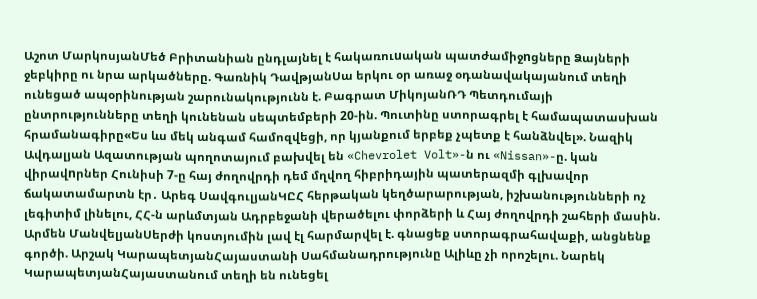Աշոտ ՄարկոսյանՄեծ Բրիտանիան ընդլայնել է հակառուuական պատժամիջnցները Ձայների ջեբկիրը ու նրա արկածները. Գառնիկ ԴավթյանՍա երկու օր առաջ օդանավակայանում տեղի ունեցած ապօրինության շարունակությունն է. Բագրատ ՄիկոյանՌԴ Պետդումայի ընտրությունները տեղի կունենան սեպտեմբերի 20-ին. Պուտինը ստորագրել է համապատասխան հրամանագիրը«Ես ևս մեկ անգամ համոզվեցի, որ կյանքում երբեք չպետք է հանձնվել». Նազիկ Ավդալյան Ազատության պողոտայում բախվել են «Chevrolet Volt»-ն ու «Nissan»-ը. կան վիրավnրներ Հունիսի 7-ը հայ ժողովրդի դեմ մղվող հիբրիդային պատերազմի գլխավոր ճակատամարտն էր․ Արեգ ՍավգուլյանԿԸՀ հերթական կեղծարարության, իշխանությունների ոչ լեգիտիմ լինելու, ՀՀ-ն արևմտյան Ադրբեջանի վերածելու փորձերի և Հայ ժողովրդի շահերի մասին. Արմեն ՄանվելյանՍերժի կոստյումին լավ էլ հարմարվել է. գնացեք ստորագրահավաքի, անցնենք գործի. Արշակ ԿարապետյանՀայաստանի Սահմանադրությունը Ալիևը չի որոշելու. Նարեկ ԿարապետյանՀայաստանում տեղի են ունեցել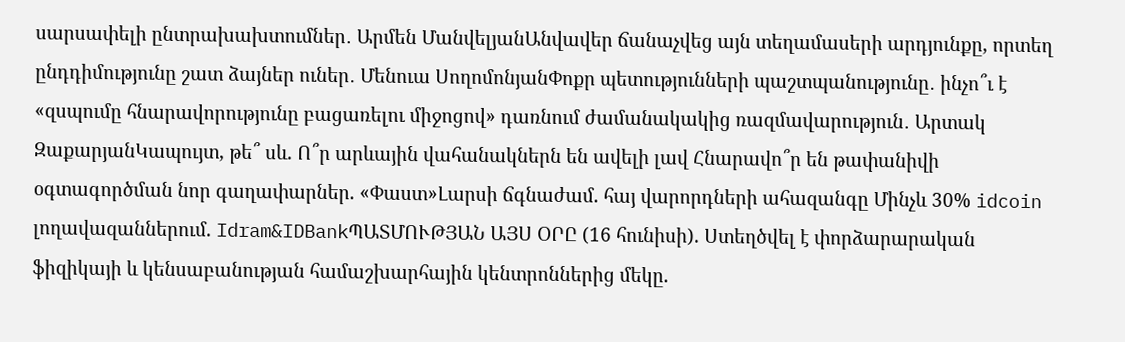սարսափելի ընտրախախտումներ․ Արմեն ՄանվելյանԱնվավեր ճանաչվեց այն տեղամասերի արդյունքը, որտեղ ընդդիմությունը շատ ձայներ ուներ․ Մենուա ՍողոմոնյանՓոքր պետությունների պաշտպանությունը․ ինչո՞ւ է «զսպումը հնարավորությունը բացառելու միջոցով» դառնում ժամանակակից ռազմավարություն․ Արտակ ԶաքարյանԿապույտ, թե՞ սև. Ո՞ր արևային վահանակներն են ավելի լավ Հնարավո՞ր են թափանիվի օգտագործման նոր գաղափարներ. «Փաստ»Լարսի ճգնաժամ. հայ վարորդների ահազանգը Մինչև 30% idcoin լողավազաններում. Idram&IDBankՊԱՏՄՈՒԹՅԱՆ ԱՅՍ ՕՐԸ (16 հունիսի). Ստեղծվել է փորձարարական ֆիզիկայի և կենսաբանության համաշխարհային կենտրոններից մեկը.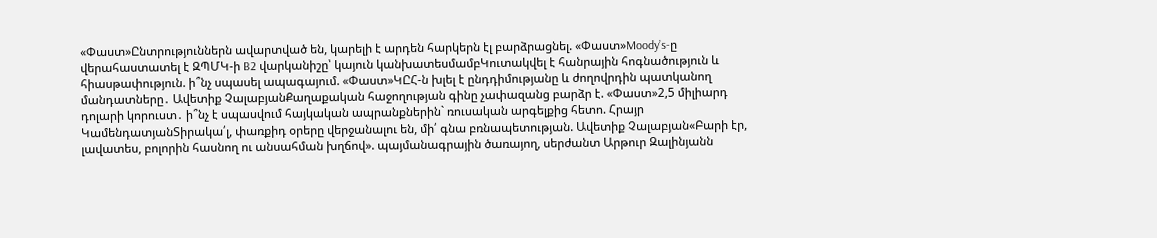«Փաստ»Ընտրություններն ավարտված են, կարելի է արդեն հարկերն էլ բարձրացնել. «Փաստ»Moody’s-ը վերահաստատել է ԶՊՄԿ-ի B2 վարկանիշը՝ կայուն կանխատեսմամբԿուտակվել է հանրային հոգնածություն և հիասթափություն. ի՞նչ սպասել ապագայում. «Փաստ»ԿԸՀ-ն խլել է ընդդիմությանը և ժողովրդին պատկանող մանդատները․ Ավետիք ՉալաբյանՔաղաքական հաջողության գինը չափազանց բարձր է. «Փաստ»2,5 միլիարդ դոլարի կորուստ․ ի՞նչ է սպասվում հայկական ապրանքներին` ռուսական արգելքից հետո. Հրայր ԿամենդատյանՏիրակա՛լ, փառքիդ օրերը վերջանալու են, մի՛ գնա բռնապետության. Ավետիք Չալաբյան«Բարի էր, լավատես, բոլորին հասնող ու անսահման խղճով». պայմանագրային ծառայող, սերժանտ Արթուր Զալինյանն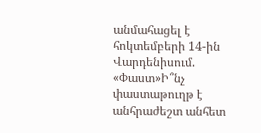անմահացել է հոկտեմբերի 14-ին Վարդենիսում. «Փաստ»Ի՞նչ փաստաթուղթ է անհրաժեշտ անհետ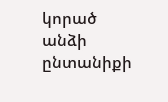կորած անձի ընտանիքի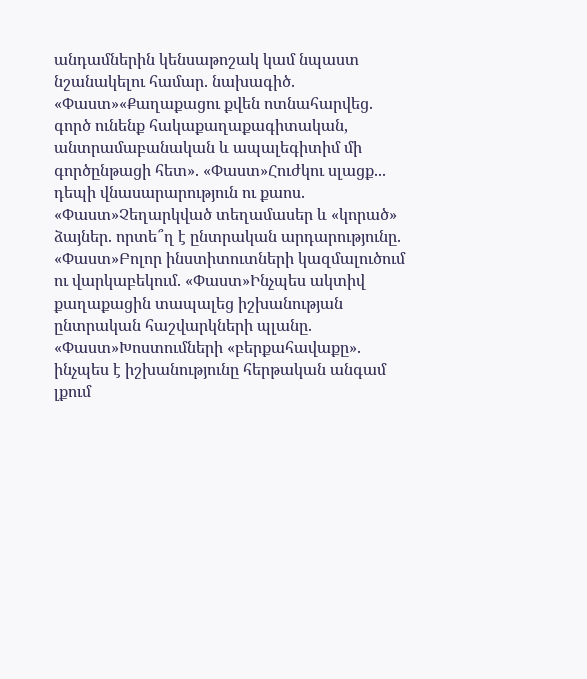անդամներին կենսաթոշակ կամ նպաստ նշանակելու համար. նախագիծ. «Փաստ»«Քաղաքացու քվեն ոտնահարվեց. գործ ունենք հակաքաղաքագիտական, անտրամաբանական և ապալեգիտիմ մի գործընթացի հետ». «Փաստ»Հուժկու սլացք... դեպի վնասարարություն ու քաոս. «Փաստ»Չեղարկված տեղամասեր և «կորած» ձայներ. որտե՞ղ է ընտրական արդարությունը. «Փաստ»Բոլոր ինստիտուտների կազմալուծում ու վարկաբեկում. «Փաստ»Ինչպես ակտիվ քաղաքացին տապալեց իշխանության ընտրական հաշվարկների պլանը. «Փաստ»Խոստումների «բերքահավաքը». ինչպես է իշխանությունը հերթական անգամ լքում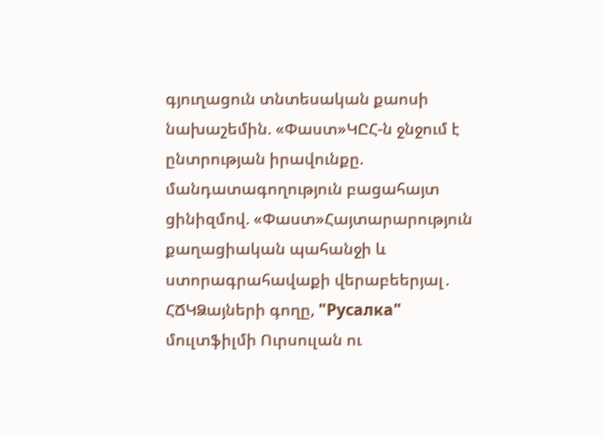գյուղացուն տնտեսական քաոսի նախաշեմին. «Փաստ»ԿԸՀ-ն ջնջում է ընտրության իրավունքը. մանդատագողություն բացահայտ ցինիզմով. «Փաստ»Հայտարարություն քաղացիական պահանջի և ստորագրահավաքի վերաբեերյալ․ ՀՃԿՁայների գողը, "Русалка" մուլտֆիլմի Ուրսուլան ու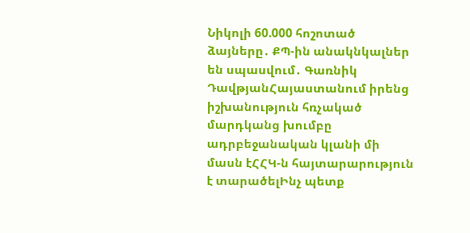Նիկոլի 60.000 հոշոտած ձայները․ ՔՊ-ին անակնկալներ են սպասվում․ Գառնիկ ԴավթյանՀայաստանում իրենց իշխանություն հռչակած մարդկանց խումբը ադրբեջանական կլանի մի մասն էՀՀԿ-ն հայտարարություն է տարածելԻնչ պետք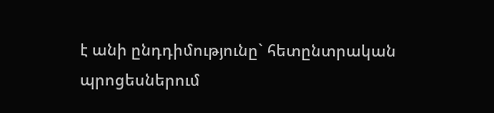է անի ընդդիմությունը` հետընտրական պրոցեսներում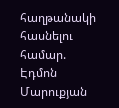հաղթանակի հասնելու համար. Էդմոն Մարուքյան